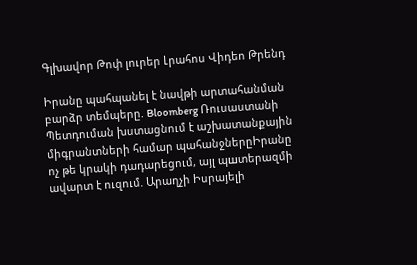Գլխավոր Թոփ լուրեր Լրահոս Վիդեո Թրենդ

Իրանը պահպանել է նավթի արտահանման բարձր տեմպերը. Bloomberg Ռուսաստանի Պետդուման խստացնում է աշխատանքային միգրանտների համար պահանջներըԻրանը ոչ թե կրակի դադարեցում, այլ պшտերազմի ավարտ է ուզում. Արաղչի Իսրայելի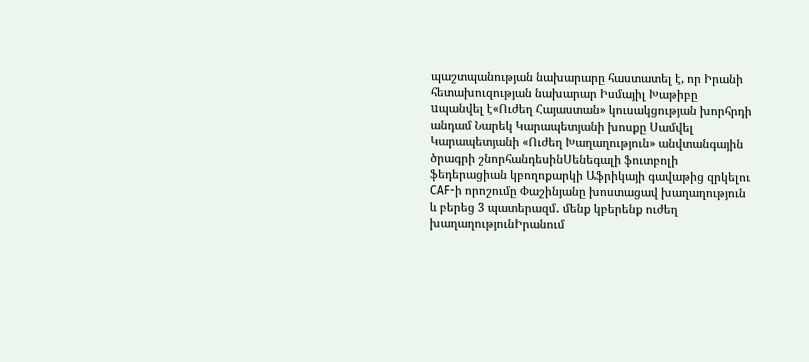պաշտպանության նախարարը հաստատել է, որ Իրանի հետախուզության նախարար Իսմայիլ Խաթիբը uպանվել է«Ուժեղ Հայաստան» կուսակցության խորհրդի անդամ Նարեկ Կարապետյանի խոսքը Սամվել Կարապետյանի «Ուժեղ Խաղաղություն» անվտանգային ծրագրի շնորհանդեսինՍենեգալի ֆուտբոլի ֆեդերացիան կբողոքարկի Աֆրիկայի գավաթից զրկելու CAF-ի որոշումը Փաշինյանը խոստացավ խաղաղություն և բերեց 3 պատերազմ․ մենք կբերենք ուժեղ խաղաղությունԻրանում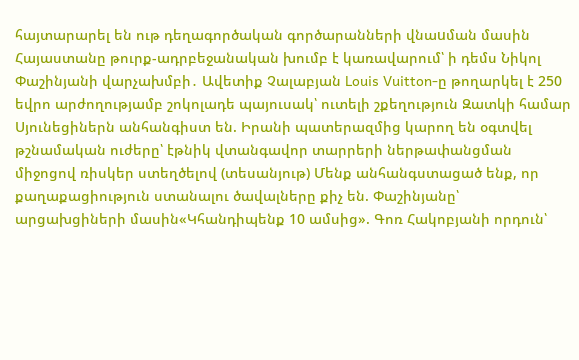հայտարարել են ութ դեղագործական գործարանների վնաuման մասին Հայաստանը թուրք-ադրբեջանական խումբ է կառավարում՝ ի դեմս Նիկոլ Փաշինյանի վարչախմբի․ Ավետիք Չալաբյան Louis Vuitton-ը թողարկել է 250 եվրո արժողությամբ շոկոլադե պայուսակ՝ ուտելի շքեղություն Զատկի համար Սյունեցիներն անհանգիստ են. Իրանի պատերազմից կարող են օգտվել թշնամական ուժերը՝ էթնիկ վտանգավոր տարրերի ներթափանցման միջոցով ռիսկեր ստեղծելով (տեսանյութ) Մենք անհանգստացած ենք, որ քաղաքացիություն ստանալու ծավալները քիչ են. Փաշինյանը՝ արցախցիների մասին«Կհանդիպենք 10 ամսից». Գոռ Հակոբյանի որդուն՝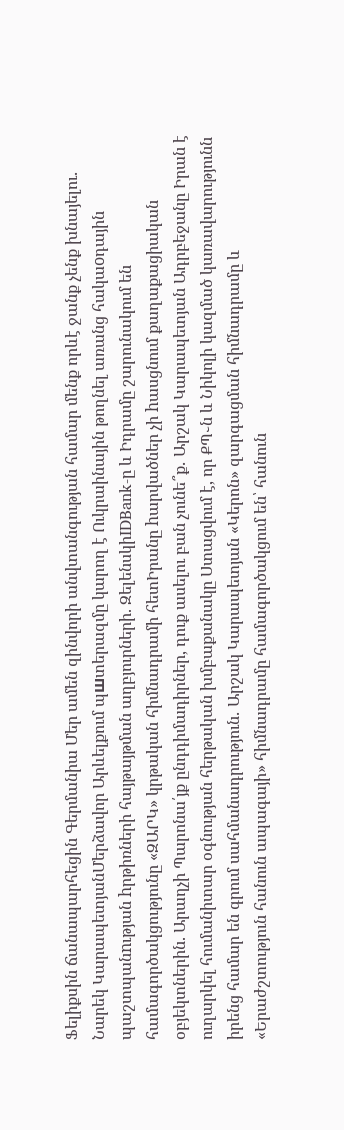Ֆելիքսին ճանապարհեցին Գերմանիա Մեր ամեն զինվորի անվտանգության համար մենք որևէ ջանք չենք խնայելու․ Նարեկ ԿարապետյանՄերձավոր Արևելքում պшտերազմը կարող է Ուկրաինային թողնել առանց հակաoդային պաշտպանnւթյան hրթիռների հայթայթման աղբյուրների. ԶելենսկիIDBank-ը և Իդրամը շարունակում են համագործակցությունը «ԶԱՐԿ» կրթական հիմնադրամի հետԻրանը hարվածներ չի hասցնում քաղաքացիական օբյեկտներին. Արաղչի Պարոնա՛յք ընդդիմադիրներ, դուք ասելու բան չունե՞ք․ Արշակ Կարապետյան Ադրբեջանը Իրան է ուղարկել հումանիտար օգնության հերթական խմբաքանակը Ստացվում է, որ ՔՊ֊ն և Նիկոլի կազմած կառավարությունն իրենց համար են գրում սահմանադրություն․ Արշակ Կարապետյան «Կերոն» զարգացման հիմնադրամը և «Երաժշտություն հանուն ապագայի» հիմնադրամը համագործակցում են՝ հանուն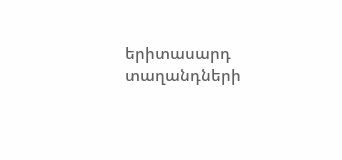երիտասարդ տաղանդների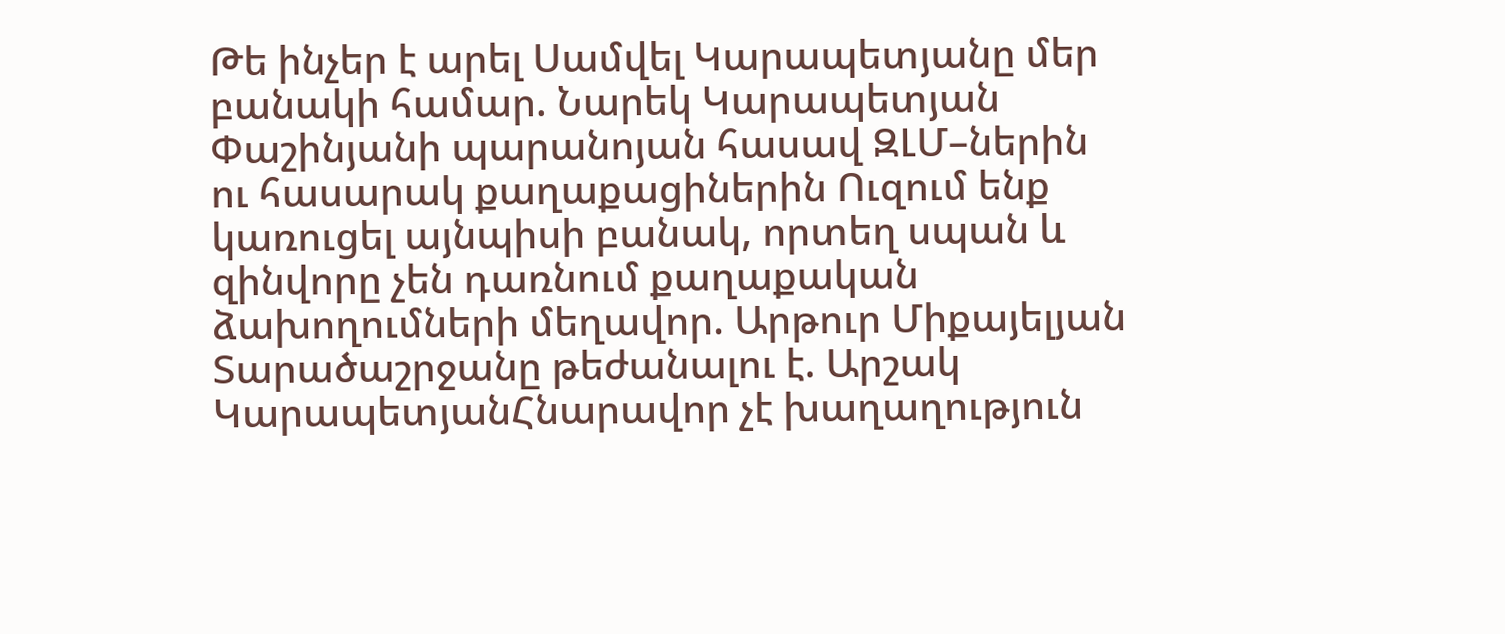Թե ինչեր է արել Սամվել Կարապետյանը մեր բանակի համար. Նարեկ Կարապետյան Փաշինյանի պարանոյան հասավ ԶԼՄ–ներին ու հասարակ քաղաքացիներին Ուզում ենք կառուցել այնպիսի բանակ, որտեղ սպան և զինվորը չեն դառնում քաղաքական ձախողումների մեղավոր. Արթուր Միքայելյան Տարածաշրջանը թեժանալու է. Արշակ ԿարապետյանՀնարավոր չէ խաղաղություն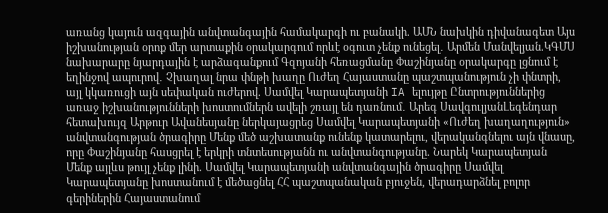առանց կայուն ազգային անվտանգային համակարգի ու բանակի. ԱՄՆ նախկին դիվանագետ Այս իշխանության օրոք մեր արտաքին օրակարգում որևէ օգուտ չենք ունեցել․ Արմեն Մանվելյան.ԿԳՄՍ նախարարը նյարդային է արձագանքում Գզոյանի հեռացմանը Փաշինյանը օրակարգը լցնում է եղինջով ապուրով․ Չխաղալ նրա փնթի խաղը Ուժեղ Հայաստանը պաշտպանություն չի փնտրի, այլ կկառուցի այն սեփական ուժերով. Սամվել Կարապետյանի IA ելույթը Ընտրություններից առաջ իշխանությունների խոստումներն ավելի շռայլ են դառնում․ Արեգ ՍավգուլյանԼեգենդար հետախույզ Արթուր Ավանեսյանը ներկայացրեց Սամվել Կարապետյանի «Ուժեղ խաղաղություն» անվտանգության ծրագիրը Մենք մեծ աշխատանք ունենք կատարելու, վերականգնելու այն վնասը, որը Փաշինյանը հասցրել է երկրի տնտեսությանն ու անվտանգությանը. Նարեկ Կարապետյան Մենք այլևս թույլ չենք լինի. Սամվել Կարապետյանի անվտանգային ծրագիրը Սամվել Կարապետյանը խոստանում է մեծացնել ՀՀ պաշտպանական բյուջեն, վերադարձնել բոլոր գերիներին Հայաստանում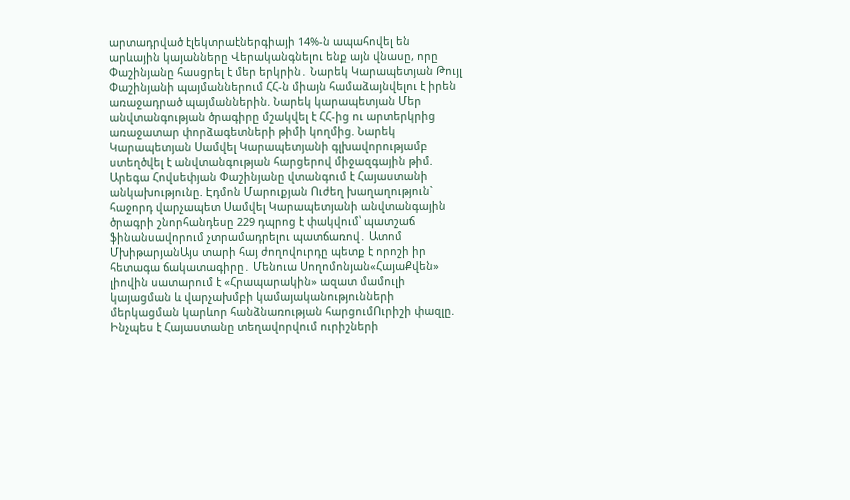արտադրված էլեկտրաէներգիայի 14%-ն ապահովել են արևային կայանները Վերականգնելու ենք այն վնասը, որը Փաշինյանը հասցրել է մեր երկրին․ Նարեկ Կարապետյան Թույլ Փաշինյանի պայմաններում ՀՀ-ն միայն համաձայնվելու է իրեն առաջադրած պայմաններին. Նարեկ կարապետյան Մեր անվտանգության ծրագիրը մշակվել է ՀՀ-ից ու արտերկրից առաջատար փորձագետների թիմի կողմից. Նարեկ Կարապետյան Սամվել Կարապետյանի գլխավորությամբ ստեղծվել է անվտանգության հարցերով միջազգային թիմ. Արեգա Հովսեփյան Փաշինյանը վտանգում է Հայաստանի անկախությունը. Էդմոն Մարուքյան Ուժեղ խաղաղություն` հաջորդ վարչապետ Սամվել Կարապետյանի անվտանգային ծրագրի շնորհանդեսը 229 դպրոց է փակվում՝ պատշաճ ֆինանսավորում չտրամադրելու պատճառով․ Ատոմ ՄխիթարյանԱյս տարի հայ ժողովուրդը պետք է որոշի իր հետագա ճակատագիրը․ Մենուա Սողոմոնյան«ՀայաՔվեն» լիովին սատարում է «Հրապարակին» ազատ մամուլի կայացման և վարչախմբի կամայականությունների մերկացման կարևոր հանձնառության հարցումՈւրիշի փազլը. Ինչպես է Հայաստանը տեղավորվում ուրիշների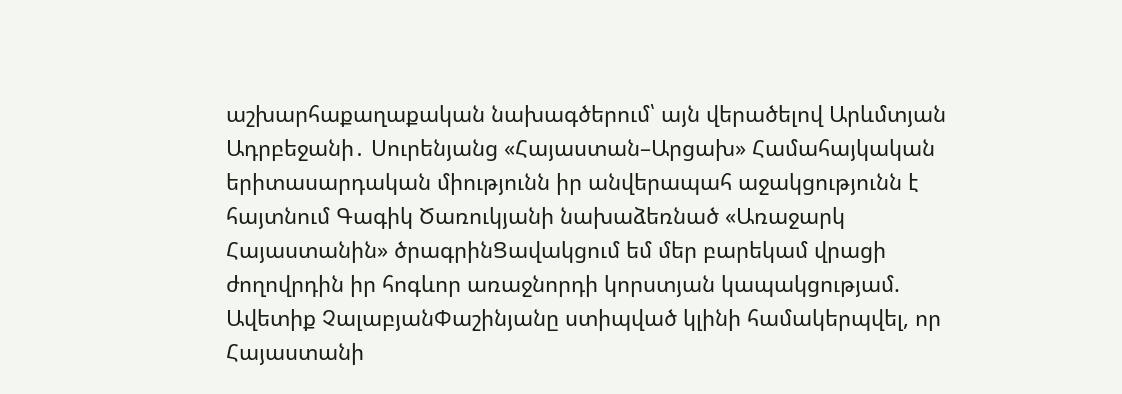աշխարհաքաղաքական նախագծերում՝ այն վերածելով Արևմտյան Ադրբեջանի․ Սուրենյանց «Հայաստան–Արցախ» Համահայկական երիտասարդական միությունն իր անվերապահ աջակցությունն է հայտնում Գագիկ Ծառուկյանի նախաձեռնած «Առաջարկ Հայաստանին» ծրագրինՑավակցում եմ մեր բարեկամ վրացի ժողովրդին իր հոգևոր առաջնորդի կորստյան կապակցությամ. Ավետիք ՉալաբյանՓաշինյանը ստիպված կլինի համակերպվել, որ Հայաստանի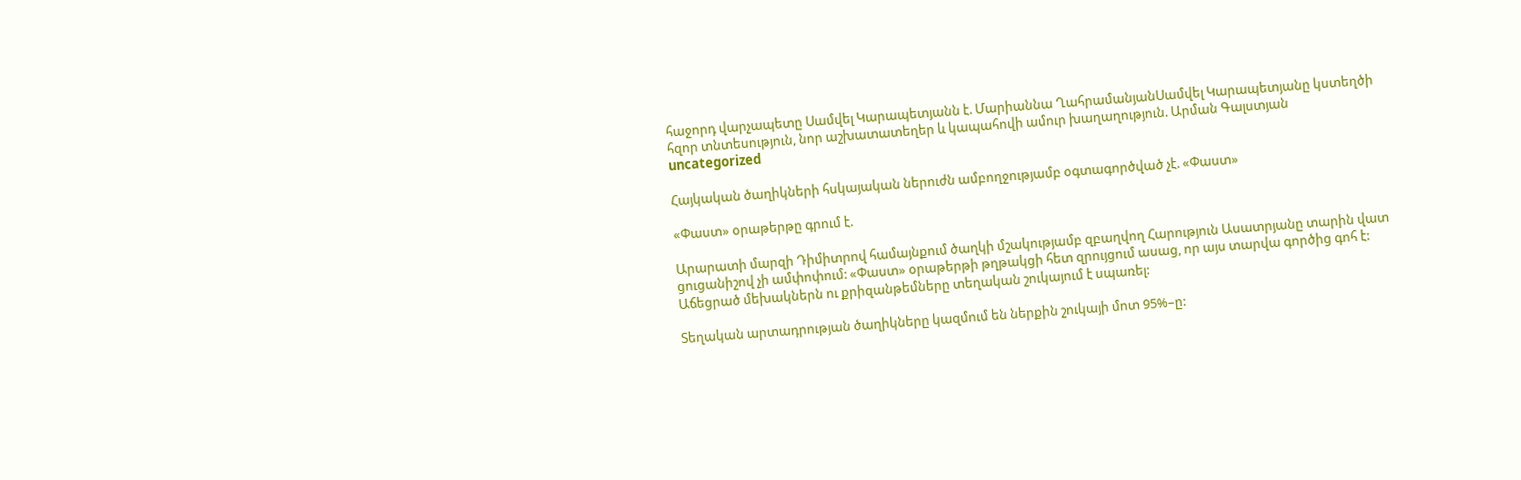հաջորդ վարչապետը Սամվել Կարապետյանն է. Մարիաննա ՂահրամանյանՍամվել Կարապետյանը կստեղծի հզոր տնտեսություն, նոր աշխատատեղեր և կապահովի ամուր խաղաղություն. Արման Գալստյան
uncategorized

Հայկական ծաղիկների հսկայական ներուժն ամբողջությամբ օգտագործված չէ. «Փաստ»

«Փաստ» օրաթերթը գրում է.

Արարատի մարզի Դիմիտրով համայնքում ծաղկի մշակությամբ զբաղվող Հարություն Ասատրյանը տարին վատ ցուցանիշով չի ամփոփում: «Փաստ» օրաթերթի թղթակցի հետ զրույցում ասաց, որ այս տարվա գործից գոհ է: Աճեցրած մեխակներն ու քրիզանթեմները տեղական շուկայում է սպառել:

Տեղական արտադրության ծաղիկները կազմում են ներքին շուկայի մոտ 95%–ը: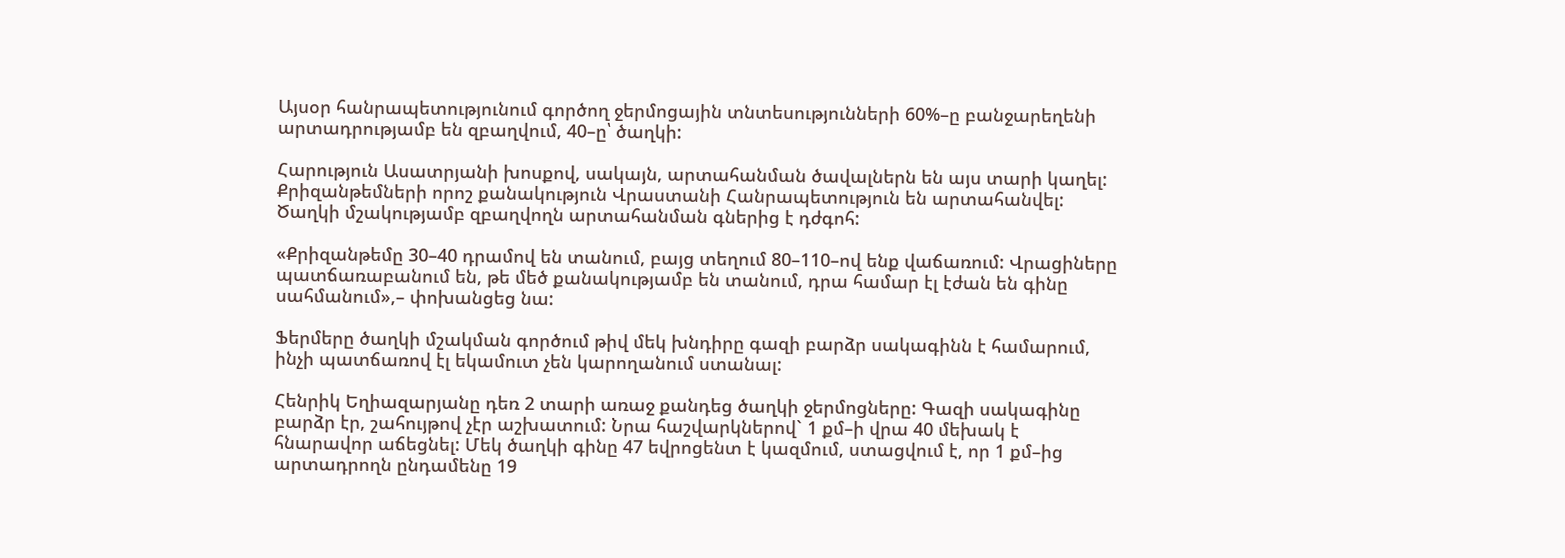Այսօր հանրապետությունում գործող ջերմոցային տնտեսությունների 60%–ը բանջարեղենի արտադրությամբ են զբաղվում, 40–ը՝ ծաղկի:

Հարություն Ասատրյանի խոսքով, սակայն, արտահանման ծավալներն են այս տարի կաղել: Քրիզանթեմների որոշ քանակություն Վրաստանի Հանրապետություն են արտահանվել: Ծաղկի մշակությամբ զբաղվողն արտահանման գներից է դժգոհ:

«Քրիզանթեմը 30–40 դրամով են տանում, բայց տեղում 80–110–ով ենք վաճառում: Վրացիները պատճառաբանում են, թե մեծ քանակությամբ են տանում, դրա համար էլ էժան են գինը սահմանում»,– փոխանցեց նա:

Ֆերմերը ծաղկի մշակման գործում թիվ մեկ խնդիրը գազի բարձր սակագինն է համարում, ինչի պատճառով էլ եկամուտ չեն կարողանում ստանալ:

Հենրիկ Եղիազարյանը դեռ 2 տարի առաջ քանդեց ծաղկի ջերմոցները: Գազի սակագինը բարձր էր, շահույթով չէր աշխատում: Նրա հաշվարկներով` 1 քմ–ի վրա 40 մեխակ է հնարավոր աճեցնել: Մեկ ծաղկի գինը 47 եվրոցենտ է կազմում, ստացվում է, որ 1 քմ–ից արտադրողն ընդամենը 19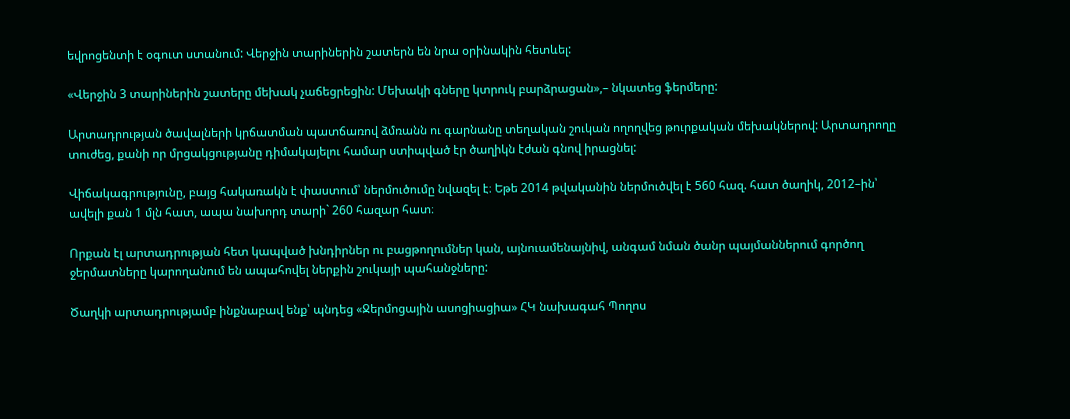եվրոցենտի է օգուտ ստանում: Վերջին տարիներին շատերն են նրա օրինակին հետևել:

«Վերջին 3 տարիներին շատերը մեխակ չաճեցրեցին: Մեխակի գները կտրուկ բարձրացան»,– նկատեց ֆերմերը:

Արտադրության ծավալների կրճատման պատճառով ձմռանն ու գարնանը տեղական շուկան ողողվեց թուրքական մեխակներով: Արտադրողը տուժեց, քանի որ մրցակցությանը դիմակայելու համար ստիպված էր ծաղիկն էժան գնով իրացնել:

Վիճակագրությունը, բայց հակառակն է փաստում՝ ներմուծումը նվազել է։ Եթե 2014 թվականին ներմուծվել է 560 հազ. հատ ծաղիկ, 2012–ին՝ ավելի քան 1 մլն հատ, ապա նախորդ տարի` 260 հազար հատ։

Որքան էլ արտադրության հետ կապված խնդիրներ ու բացթողումներ կան, այնուամենայնիվ, անգամ նման ծանր պայմաններում գործող ջերմատները կարողանում են ապահովել ներքին շուկայի պահանջները:

Ծաղկի արտադրությամբ ինքնաբավ ենք՝ պնդեց «Ջերմոցային ասոցիացիա» ՀԿ նախագահ Պողոս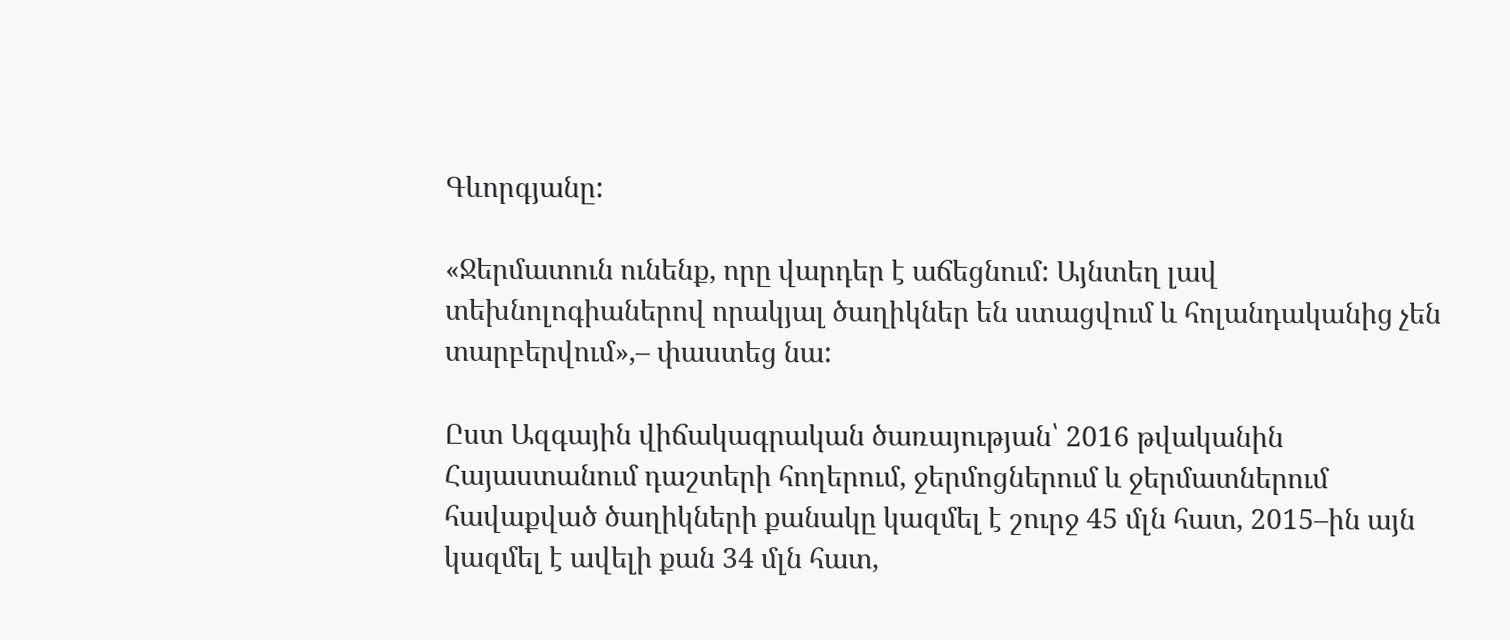Գևորգյանը:

«Ջերմատուն ունենք, որը վարդեր է աճեցնում: Այնտեղ լավ տեխնոլոգիաներով որակյալ ծաղիկներ են ստացվում և հոլանդականից չեն տարբերվում»,– փաստեց նա:

Ըստ Ազգային վիճակագրական ծառայության՝ 2016 թվականին Հայաստանում դաշտերի հողերում, ջերմոցներում և ջերմատներում հավաքված ծաղիկների քանակը կազմել է շուրջ 45 մլն հատ, 2015–ին այն կազմել է ավելի քան 34 մլն հատ,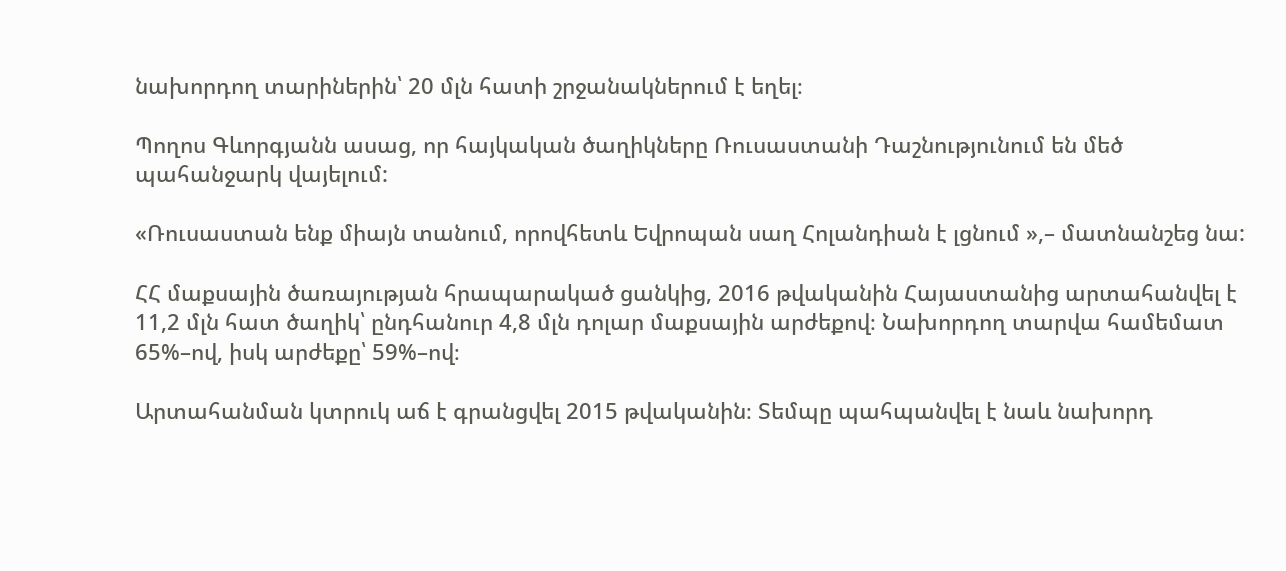նախորդող տարիներին՝ 20 մլն հատի շրջանակներում է եղել։

Պողոս Գևորգյանն ասաց, որ հայկական ծաղիկները Ռուսաստանի Դաշնությունում են մեծ պահանջարկ վայելում:

«Ռուսաստան ենք միայն տանում, որովհետև Եվրոպան սաղ Հոլանդիան է լցնում »,– մատնանշեց նա:

ՀՀ մաքսային ծառայության հրապարակած ցանկից, 2016 թվականին Հայաստանից արտահանվել է 11,2 մլն հատ ծաղիկ՝ ընդհանուր 4,8 մլն դոլար մաքսային արժեքով։ Նախորդող տարվա համեմատ 65%–ով, իսկ արժեքը՝ 59%–ով։

Արտահանման կտրուկ աճ է գրանցվել 2015 թվականին։ Տեմպը պահպանվել է նաև նախորդ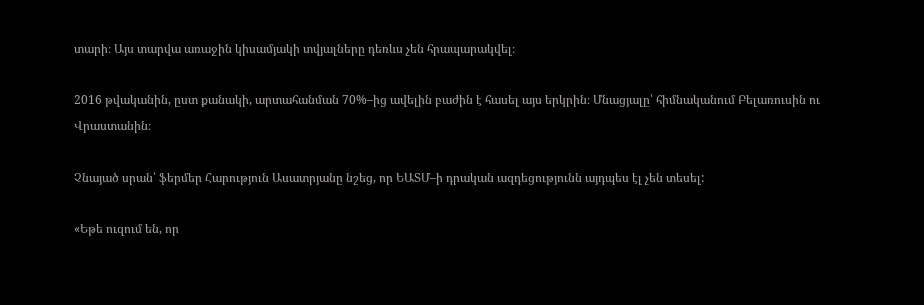տարի։ Այս տարվա առաջին կիսամյակի տվյալները դեռևս չեն հրապարակվել։

2016 թվականին, ըստ քանակի, արտահանման 70%–ից ավելին բաժին է հասել այս երկրին։ Մնացյալը՝ հիմնականում Բելառուսին ու Վրաստանին։

Չնայած սրան՝ ֆերմեր Հարություն Ասատրյանը նշեց, որ ԵԱՏՄ–ի դրական ազդեցությունն այդպես էլ չեն տեսել:

«Եթե ուզում են, որ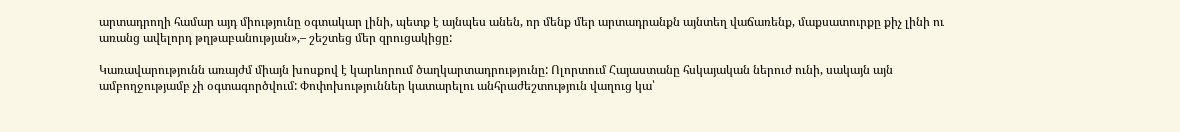արտադրողի համար այդ միությունը օգտակար լինի, պետք է այնպես անեն, որ մենք մեր արտադրանքն այնտեղ վաճառենք, մաքսատուրքը քիչ լինի ու առանց ավելորդ թղթաբանության»,– շեշտեց մեր զրուցակիցը:

Կառավարությունն առայժմ միայն խոսքով է կարևորում ծաղկարտադրությունը: Ոլորտում Հայաստանը հսկայական ներուժ ունի, սակայն այն ամբողջությամբ չի օգտագործվում: Փոփոխություններ կատարելու անհրաժեշտություն վաղուց կա՝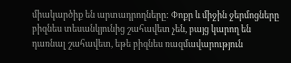միակարծիք են արտադրողները: Փոքր և միջին ջերմոցները բիզնես տեսանկյունից շահավետ չեն, բայց կարող են դառնալ շահավետ, եթե բիզնես ռազմավարություն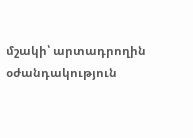մշակի՝ արտադրողին օժանդակություն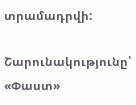տրամադրվի:

Շարունակությունը՝ «Փաստ»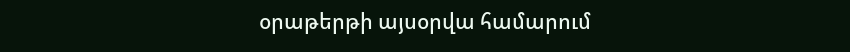օրաթերթի այսօրվա համարում